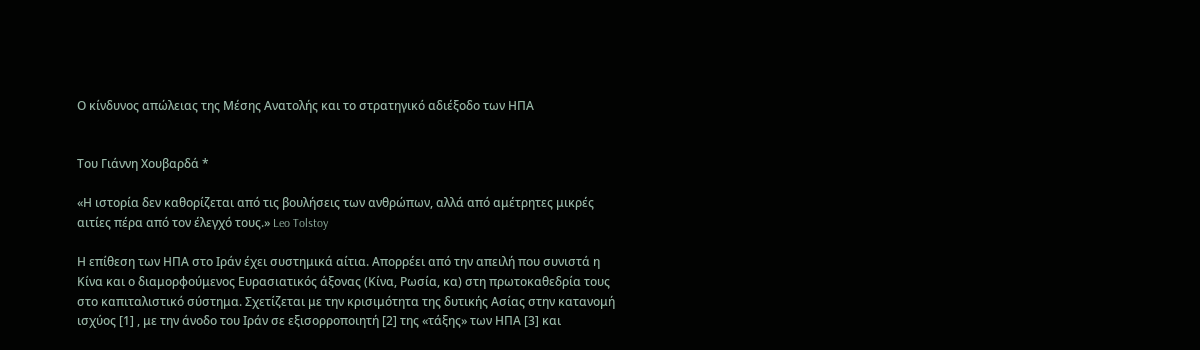Ο κίνδυνος απώλειας της Μέσης Ανατολής και το στρατηγικό αδιέξοδο των ΗΠΑ


Του Γιάννη Χουβαρδά *

«Η ιστορία δεν καθορίζεται από τις βουλήσεις των ανθρώπων, αλλά από αμέτρητες μικρές αιτίες πέρα από τον έλεγχό τους.» Leo Tolstoy

Η επίθεση των ΗΠΑ στο Ιράν έχει συστημικά αίτια. Απορρέει από την απειλή που συνιστά η Κίνα και ο διαμορφούμενος Ευρασιατικός άξονας (Κίνα, Ρωσία, κα) στη πρωτοκαθεδρία τους στο καπιταλιστικό σύστημα. Σχετίζεται με την κρισιμότητα της δυτικής Ασίας στην κατανομή ισχύος [1] , με την άνοδο του Ιράν σε εξισορροποιητή [2] της «τάξης» των ΗΠΑ [3] και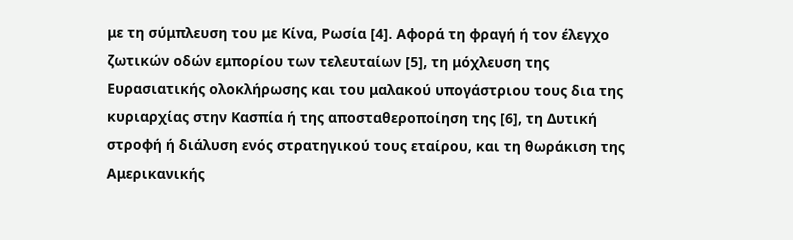με τη σύμπλευση του με Κίνα, Ρωσία [4]. Αφορά τη φραγή ή τον έλεγχο ζωτικών οδών εμπορίου των τελευταίων [5], τη μόχλευση της Ευρασιατικής ολοκλήρωσης και του μαλακού υπογάστριου τους δια της κυριαρχίας στην Κασπία ή της αποσταθεροποίηση της [6], τη Δυτική στροφή ή διάλυση ενός στρατηγικού τους εταίρου, και τη θωράκιση της Αμερικανικής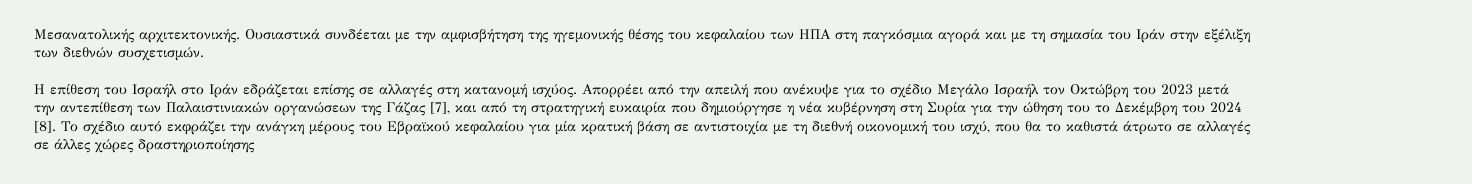Μεσανατολικής αρχιτεκτονικής. Ουσιαστικά συνδέεται με την αμφισβήτηση της ηγεμονικής θέσης του κεφαλαίου των ΗΠΑ στη παγκόσμια αγορά και με τη σημασία του Ιράν στην εξέλιξη των διεθνών συσχετισμών.

Η επίθεση του Ισραήλ στο Ιράν εδράζεται επίσης σε αλλαγές στη κατανομή ισχύος. Απορρέει από την απειλή που ανέκυψε για το σχέδιο Μεγάλο Ισραήλ τον Οκτώβρη του 2023 μετά την αντεπίθεση των Παλαιστινιακών οργανώσεων της Γάζας [7], και από τη στρατηγική ευκαιρία που δημιούργησε η νέα κυβέρνηση στη Συρία για την ώθηση του το Δεκέμβρη του 2024 [8]. Το σχέδιο αυτό εκφράζει την ανάγκη μέρους του Εβραϊκού κεφαλαίου για μία κρατική βάση σε αντιστοιχία με τη διεθνή οικονομική του ισχύ, που θα το καθιστά άτρωτο σε αλλαγές σε άλλες χώρες δραστηριοποίησης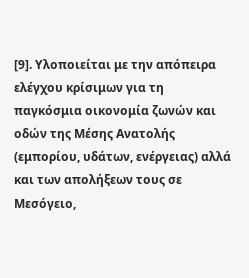[9]. Υλοποιείται με την απόπειρα ελέγχου κρίσιμων για τη παγκόσμια οικονομία ζωνών και οδών της Μέσης Ανατολής (εμπορίου, υδάτων, ενέργειας) αλλά και των απολήξεων τους σε Μεσόγειο,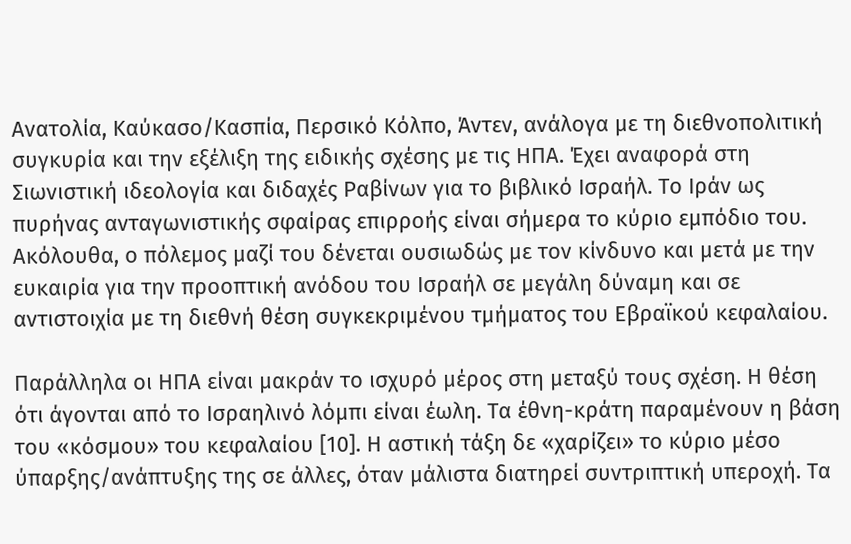Ανατολία, Καύκασο/Κασπία, Περσικό Κόλπο, Άντεν, ανάλογα με τη διεθνοπολιτική συγκυρία και την εξέλιξη της ειδικής σχέσης με τις ΗΠΑ. Έχει αναφορά στη Σιωνιστική ιδεολογία και διδαχές Ραβίνων για το βιβλικό Ισραήλ. Το Ιράν ως πυρήνας ανταγωνιστικής σφαίρας επιρροής είναι σήμερα το κύριο εμπόδιο του. Ακόλουθα, ο πόλεμος μαζί του δένεται ουσιωδώς με τον κίνδυνο και μετά με την ευκαιρία για την προοπτική ανόδου του Ισραήλ σε μεγάλη δύναμη και σε αντιστοιχία με τη διεθνή θέση συγκεκριμένου τμήματος του Εβραϊκού κεφαλαίου.

Παράλληλα οι ΗΠΑ είναι μακράν το ισχυρό μέρος στη μεταξύ τους σχέση. Η θέση ότι άγονται από το Ισραηλινό λόμπι είναι έωλη. Τα έθνη-κράτη παραμένουν η βάση του «κόσμου» του κεφαλαίου [10]. Η αστική τάξη δε «χαρίζει» το κύριο μέσο ύπαρξης/ανάπτυξης της σε άλλες, όταν μάλιστα διατηρεί συντριπτική υπεροχή. Τα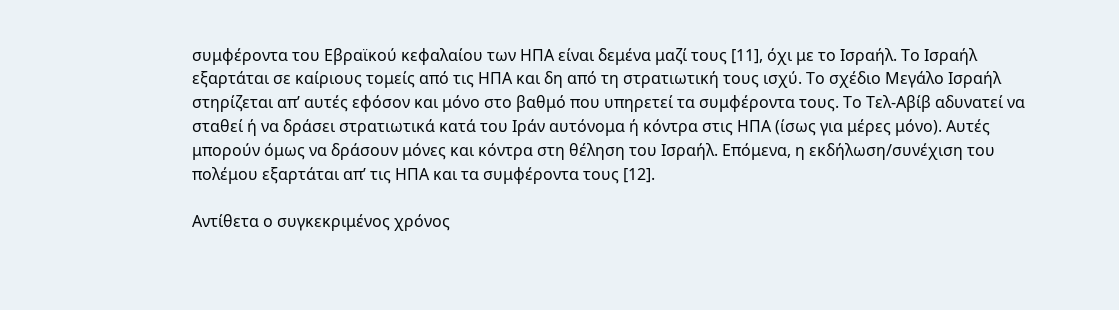συμφέροντα του Εβραϊκού κεφαλαίου των ΗΠΑ είναι δεμένα μαζί τους [11], όχι με το Ισραήλ. Το Ισραήλ εξαρτάται σε καίριους τομείς από τις ΗΠΑ και δη από τη στρατιωτική τους ισχύ. Το σχέδιο Μεγάλο Ισραήλ στηρίζεται απ’ αυτές εφόσον και μόνο στο βαθμό που υπηρετεί τα συμφέροντα τους. Το Τελ-Αβίβ αδυνατεί να σταθεί ή να δράσει στρατιωτικά κατά του Ιράν αυτόνομα ή κόντρα στις ΗΠΑ (ίσως για μέρες μόνο). Αυτές μπορούν όμως να δράσουν μόνες και κόντρα στη θέληση του Ισραήλ. Επόμενα, η εκδήλωση/συνέχιση του πολέμου εξαρτάται απ’ τις ΗΠΑ και τα συμφέροντα τους [12].

Αντίθετα ο συγκεκριμένος χρόνος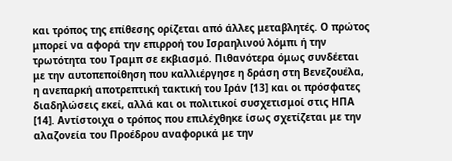και τρόπος της επίθεσης ορίζεται από άλλες μεταβλητές. Ο πρώτος μπορεί να αφορά την επιρροή του Ισραηλινού λόμπι ή την τρωτότητα του Τραμπ σε εκβιασμό. Πιθανότερα όμως συνδέεται με την αυτοπεποίθηση που καλλιέργησε η δράση στη Βενεζουέλα, η ανεπαρκή αποτρεπτική τακτική του Ιράν [13] και οι πρόσφατες διαδηλώσεις εκεί, αλλά και οι πολιτικοί συσχετισμοί στις ΗΠΑ [14]. Αντίστοιχα ο τρόπος που επιλέχθηκε ίσως σχετίζεται με την αλαζονεία του Προέδρου αναφορικά με την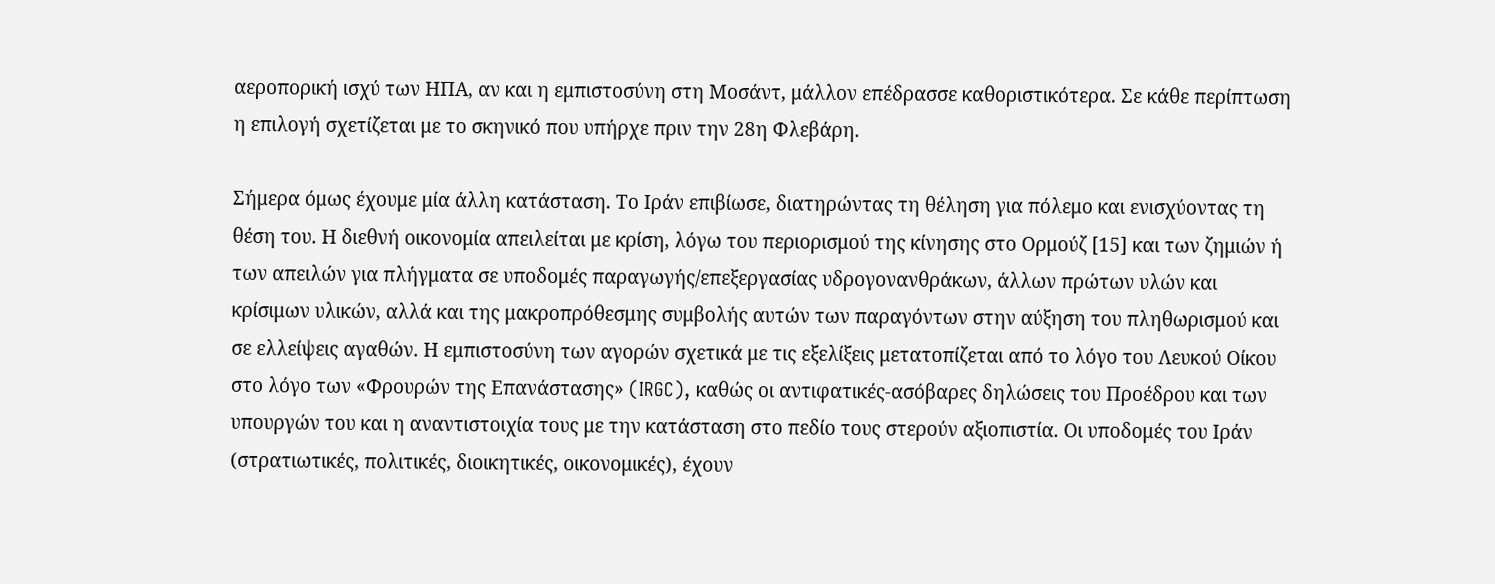αεροπορική ισχύ των ΗΠΑ, αν και η εμπιστοσύνη στη Μοσάντ, μάλλον επέδρασσε καθοριστικότερα. Σε κάθε περίπτωση η επιλογή σχετίζεται με το σκηνικό που υπήρχε πριν την 28η Φλεβάρη.

Σήμερα όμως έχουμε μία άλλη κατάσταση. Το Ιράν επιβίωσε, διατηρώντας τη θέληση για πόλεμο και ενισχύοντας τη θέση του. Η διεθνή οικονομία απειλείται με κρίση, λόγω του περιορισμού της κίνησης στο Ορμούζ [15] και των ζημιών ή των απειλών για πλήγματα σε υποδομές παραγωγής/επεξεργασίας υδρογονανθράκων, άλλων πρώτων υλών και κρίσιμων υλικών, αλλά και της μακροπρόθεσμης συμβολής αυτών των παραγόντων στην αύξηση του πληθωρισμού και σε ελλείψεις αγαθών. Η εμπιστοσύνη των αγορών σχετικά με τις εξελίξεις μετατοπίζεται από το λόγο του Λευκού Οίκου στο λόγο των «Φρουρών της Επανάστασης» (IRGC), καθώς οι αντιφατικές-ασόβαρες δηλώσεις του Προέδρου και των υπουργών του και η αναντιστοιχία τους με την κατάσταση στο πεδίο τους στερούν αξιοπιστία. Οι υποδομές του Ιράν (στρατιωτικές, πολιτικές, διοικητικές, οικονομικές), έχουν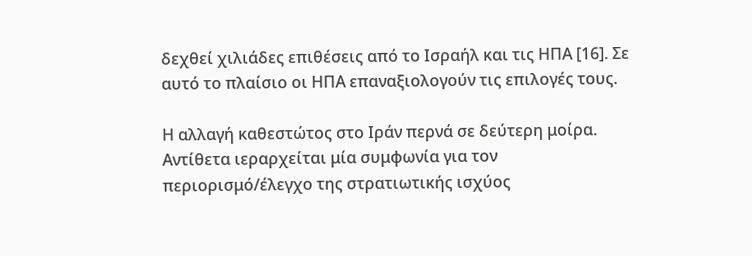δεχθεί χιλιάδες επιθέσεις από το Ισραήλ και τις ΗΠΑ [16]. Σε αυτό το πλαίσιο οι ΗΠΑ επαναξιολογούν τις επιλογές τους.

Η αλλαγή καθεστώτος στο Ιράν περνά σε δεύτερη μοίρα. Αντίθετα ιεραρχείται μία συμφωνία για τον περιορισμό/έλεγχο της στρατιωτικής ισχύος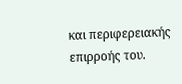και περιφερειακής επιρροής του.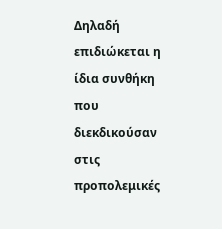Δηλαδή επιδιώκεται η ίδια συνθήκη που διεκδικούσαν στις προπολεμικές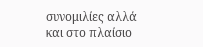συνομιλίες αλλά και στο πλαίσιο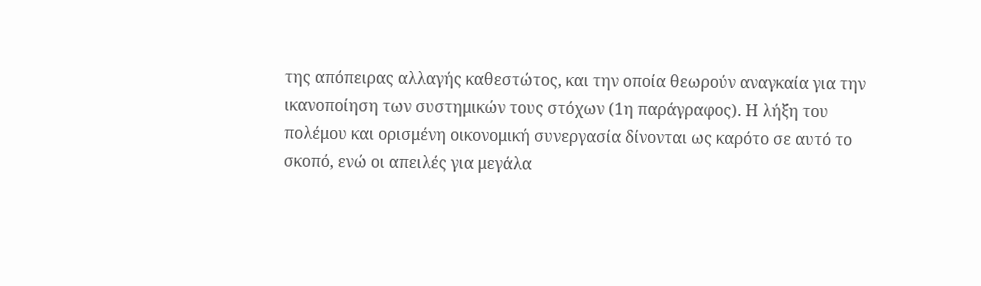της απόπειρας αλλαγής καθεστώτος, και την οποία θεωρούν αναγκαία για την ικανοποίηση των συστημικών τους στόχων (1η παράγραφος). Η λήξη του πολέμου και ορισμένη οικονομική συνεργασία δίνονται ως καρότο σε αυτό το σκοπό, ενώ οι απειλές για μεγάλα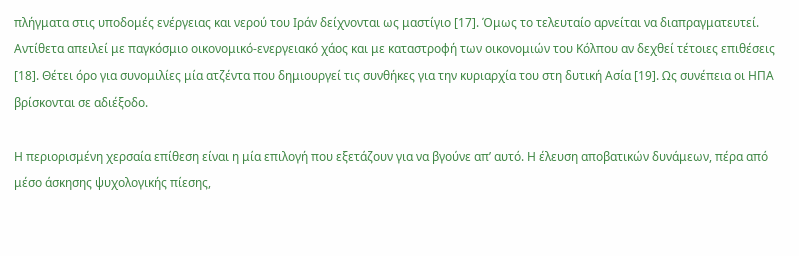πλήγματα στις υποδομές ενέργειας και νερού του Ιράν δείχνονται ως μαστίγιο [17]. Όμως το τελευταίο αρνείται να διαπραγματευτεί. Αντίθετα απειλεί με παγκόσμιο οικονομικό-ενεργειακό χάος και με καταστροφή των οικονομιών του Κόλπου αν δεχθεί τέτοιες επιθέσεις [18]. Θέτει όρο για συνομιλίες μία ατζέντα που δημιουργεί τις συνθήκες για την κυριαρχία του στη δυτική Ασία [19]. Ως συνέπεια οι ΗΠΑ βρίσκονται σε αδιέξοδο.

Η περιορισμένη χερσαία επίθεση είναι η μία επιλογή που εξετάζουν για να βγούνε απ’ αυτό. Η έλευση αποβατικών δυνάμεων, πέρα από μέσο άσκησης ψυχολογικής πίεσης,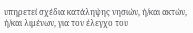υπηρετεί σχέδια κατάληψης νησιών, ή/και ακτών, ή/και λιμένων, για τον έλεγχο του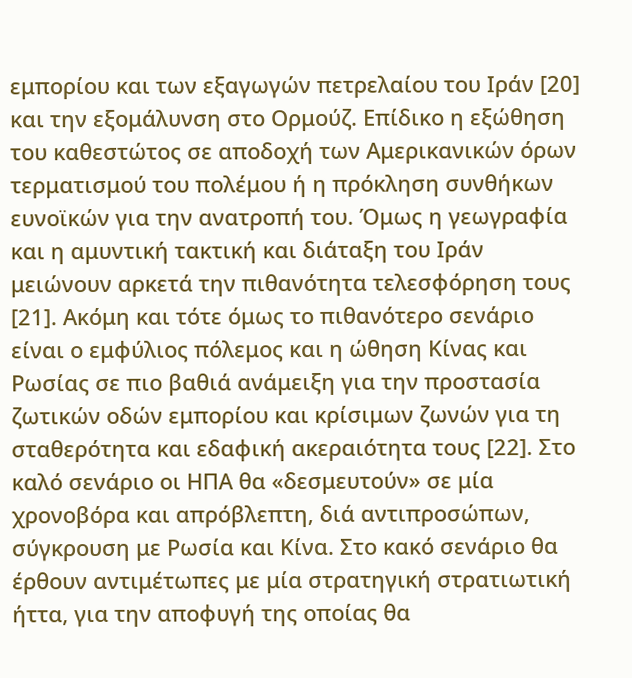εμπορίου και των εξαγωγών πετρελαίου του Ιράν [20] και την εξομάλυνση στο Ορμούζ. Επίδικο η εξώθηση του καθεστώτος σε αποδοχή των Αμερικανικών όρων τερματισμού του πολέμου ή η πρόκληση συνθήκων ευνοϊκών για την ανατροπή του. Όμως η γεωγραφία και η αμυντική τακτική και διάταξη του Ιράν μειώνουν αρκετά την πιθανότητα τελεσφόρηση τους [21]. Ακόμη και τότε όμως το πιθανότερο σενάριο είναι ο εμφύλιος πόλεμος και η ώθηση Κίνας και Ρωσίας σε πιο βαθιά ανάμειξη για την προστασία ζωτικών οδών εμπορίου και κρίσιμων ζωνών για τη σταθερότητα και εδαφική ακεραιότητα τους [22]. Στο καλό σενάριο οι ΗΠΑ θα «δεσμευτούν» σε μία χρονοβόρα και απρόβλεπτη, διά αντιπροσώπων, σύγκρουση με Ρωσία και Κίνα. Στο κακό σενάριο θα έρθουν αντιμέτωπες με μία στρατηγική στρατιωτική ήττα, για την αποφυγή της οποίας θα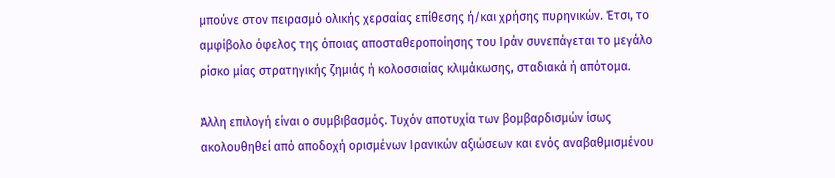μπούνε στον πειρασμό ολικής χερσαίας επίθεσης ή/και χρήσης πυρηνικών. Έτσι, το αμφίβολο όφελος της όποιας αποσταθεροποίησης του Ιράν συνεπάγεται το μεγάλο ρίσκο μίας στρατηγικής ζημιάς ή κολοσσιαίας κλιμάκωσης, σταδιακά ή απότομα.

Άλλη επιλογή είναι ο συμβιβασμός. Τυχόν αποτυχία των βομβαρδισμών ίσως ακολουθηθεί από αποδοχή ορισμένων Ιρανικών αξιώσεων και ενός αναβαθμισμένου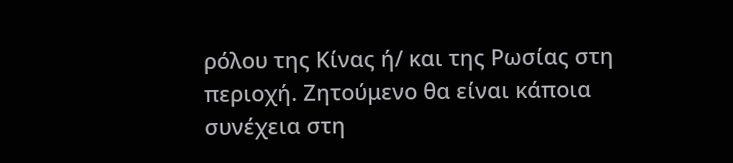ρόλου της Κίνας ή/ και της Ρωσίας στη περιοχή. Ζητούμενο θα είναι κάποια συνέχεια στη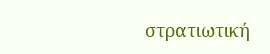στρατιωτική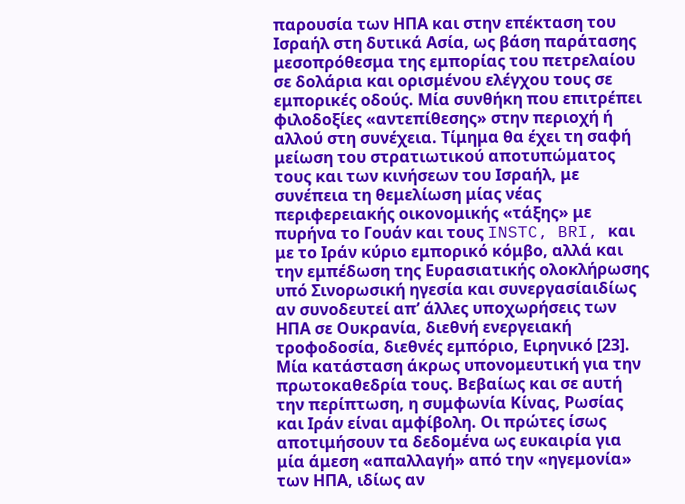παρουσία των ΗΠΑ και στην επέκταση του Ισραήλ στη δυτικά Ασία, ως βάση παράτασης μεσοπρόθεσμα της εμπορίας του πετρελαίου σε δολάρια και ορισμένου ελέγχου τους σε εμπορικές οδούς. Μία συνθήκη που επιτρέπει φιλοδοξίες «αντεπίθεσης» στην περιοχή ή αλλού στη συνέχεια. Τίμημα θα έχει τη σαφή μείωση του στρατιωτικού αποτυπώματος τους και των κινήσεων του Ισραήλ, με συνέπεια τη θεμελίωση μίας νέας περιφερειακής οικονομικής «τάξης» με πυρήνα το Γουάν και τους INSTC, BRI, και με το Ιράν κύριο εμπορικό κόμβο, αλλά και την εμπέδωση της Ευρασιατικής ολοκλήρωσης υπό Σινορωσική ηγεσία και συνεργασίαιδίως αν συνοδευτεί απ’ άλλες υποχωρήσεις των ΗΠΑ σε Ουκρανία, διεθνή ενεργειακή τροφοδοσία, διεθνές εμπόριο, Ειρηνικό [23]. Μία κατάσταση άκρως υπονομευτική για την πρωτοκαθεδρία τους. Βεβαίως και σε αυτή την περίπτωση, η συμφωνία Κίνας, Ρωσίας και Ιράν είναι αμφίβολη. Οι πρώτες ίσως αποτιμήσουν τα δεδομένα ως ευκαιρία για μία άμεση «απαλλαγή» από την «ηγεμονία» των ΗΠΑ, ιδίως αν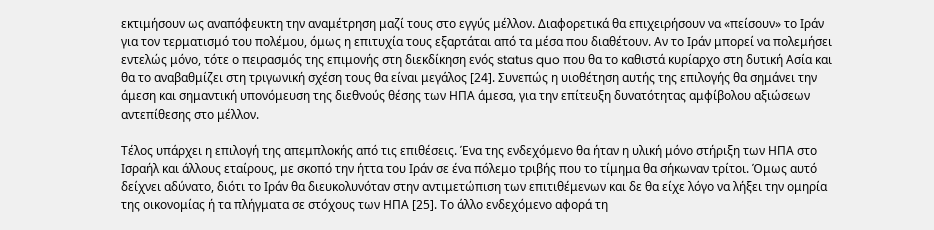εκτιμήσουν ως αναπόφευκτη την αναμέτρηση μαζί τους στο εγγύς μέλλον. Διαφορετικά θα επιχειρήσουν να «πείσουν» το Ιράν για τον τερματισμό του πολέμου, όμως η επιτυχία τους εξαρτάται από τα μέσα που διαθέτουν. Αν το Ιράν μπορεί να πολεμήσει εντελώς μόνο, τότε ο πειρασμός της επιμονής στη διεκδίκηση ενός status quo που θα το καθιστά κυρίαρχο στη δυτική Ασία και θα το αναβαθμίζει στη τριγωνική σχέση τους θα είναι μεγάλος [24]. Συνεπώς η υιοθέτηση αυτής της επιλογής θα σημάνει την άμεση και σημαντική υπονόμευση της διεθνούς θέσης των ΗΠΑ άμεσα, για την επίτευξη δυνατότητας αμφίβολου αξιώσεων αντεπίθεσης στο μέλλον.

Τέλος υπάρχει η επιλογή της απεμπλοκής από τις επιθέσεις. Ένα της ενδεχόμενο θα ήταν η υλική μόνο στήριξη των ΗΠΑ στο Ισραήλ και άλλους εταίρους, με σκοπό την ήττα του Ιράν σε ένα πόλεμο τριβής που το τίμημα θα σήκωναν τρίτοι. Όμως αυτό δείχνει αδύνατο, διότι το Ιράν θα διευκολυνόταν στην αντιμετώπιση των επιτιθέμενων και δε θα είχε λόγο να λήξει την ομηρία της οικονομίας ή τα πλήγματα σε στόχους των ΗΠΑ [25]. Το άλλο ενδεχόμενο αφορά τη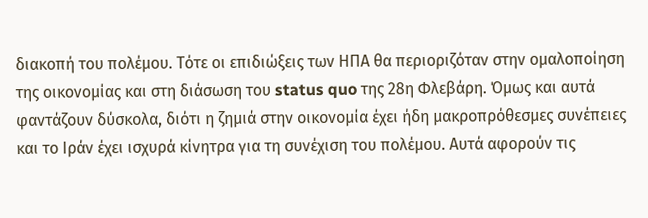διακοπή του πολέμου. Τότε οι επιδιώξεις των ΗΠΑ θα περιοριζόταν στην ομαλοποίηση της οικονομίας και στη διάσωση του status quo της 28η Φλεβάρη. Όμως και αυτά φαντάζουν δύσκολα, διότι η ζημιά στην οικονομία έχει ήδη μακροπρόθεσμες συνέπειες και το Ιράν έχει ισχυρά κίνητρα για τη συνέχιση του πολέμου. Αυτά αφορούν τις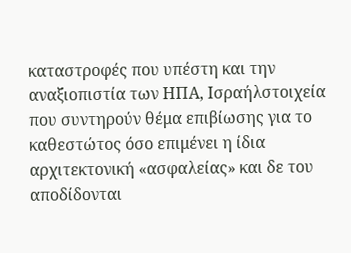καταστροφές που υπέστη και την αναξιοπιστία των ΗΠΑ, Ισραήλστοιχεία που συντηρούν θέμα επιβίωσης για το καθεστώτος όσο επιμένει η ίδια αρχιτεκτονική «ασφαλείας» και δε του αποδίδονται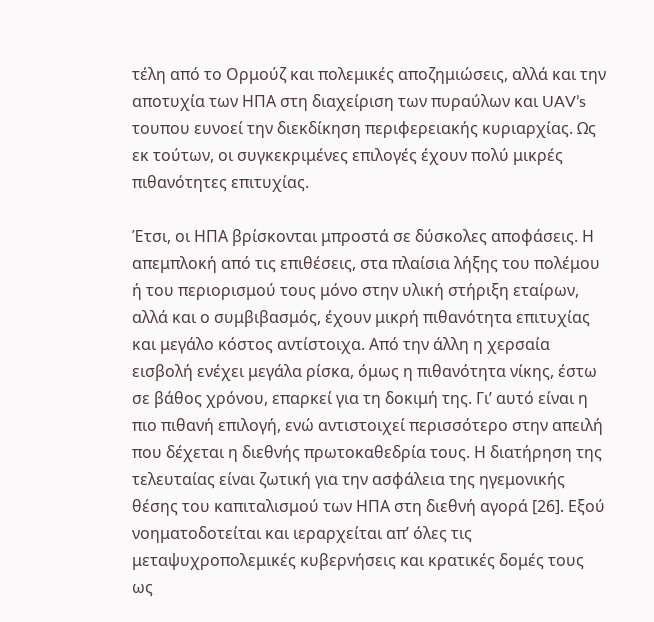τέλη από το Ορμούζ και πολεμικές αποζημιώσεις, αλλά και την αποτυχία των ΗΠΑ στη διαχείριση των πυραύλων και UAV’s τουπου ευνοεί την διεκδίκηση περιφερειακής κυριαρχίας. Ως εκ τούτων, οι συγκεκριμένες επιλογές έχουν πολύ μικρές πιθανότητες επιτυχίας.

Έτσι, οι ΗΠΑ βρίσκονται μπροστά σε δύσκολες αποφάσεις. Η απεμπλοκή από τις επιθέσεις, στα πλαίσια λήξης του πολέμου ή του περιορισμού τους μόνο στην υλική στήριξη εταίρων, αλλά και ο συμβιβασμός, έχουν μικρή πιθανότητα επιτυχίας και μεγάλο κόστος αντίστοιχα. Από την άλλη η χερσαία εισβολή ενέχει μεγάλα ρίσκα, όμως η πιθανότητα νίκης, έστω σε βάθος χρόνου, επαρκεί για τη δοκιμή της. Γι’ αυτό είναι η πιο πιθανή επιλογή, ενώ αντιστοιχεί περισσότερο στην απειλή που δέχεται η διεθνής πρωτοκαθεδρία τους. Η διατήρηση της τελευταίας είναι ζωτική για την ασφάλεια της ηγεμονικής θέσης του καπιταλισμού των ΗΠΑ στη διεθνή αγορά [26]. Εξού νοηματοδοτείται και ιεραρχείται απ’ όλες τις μεταψυχροπολεμικές κυβερνήσεις και κρατικές δομές τους ως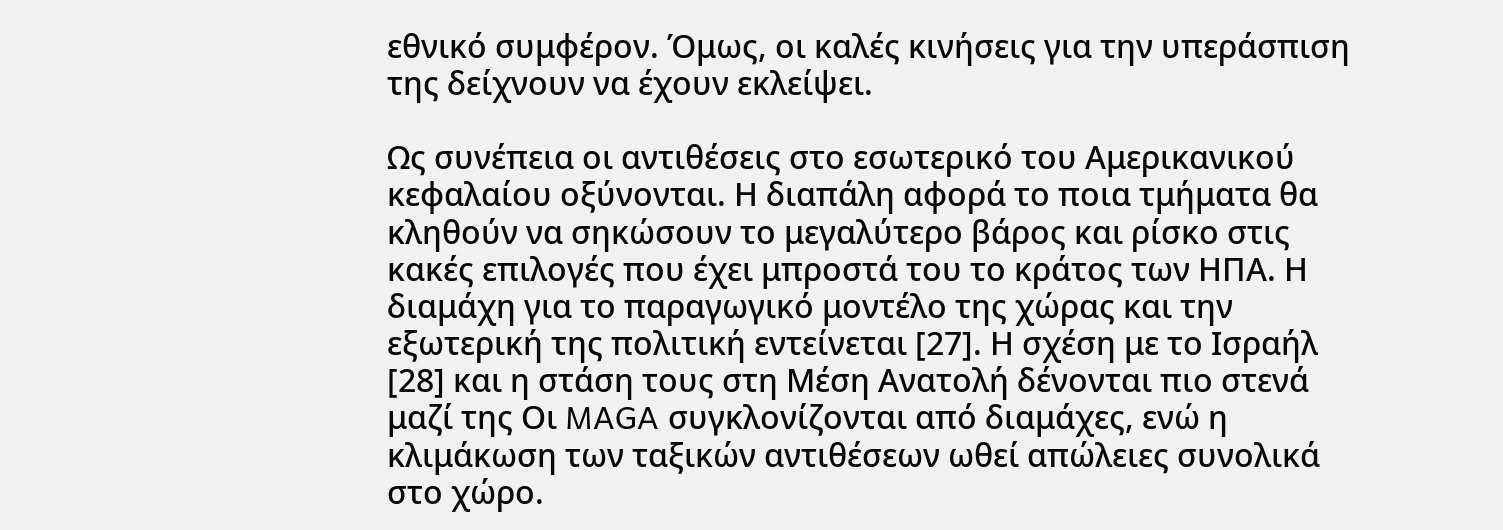εθνικό συμφέρον. Όμως, οι καλές κινήσεις για την υπεράσπιση της δείχνουν να έχουν εκλείψει.

Ως συνέπεια οι αντιθέσεις στο εσωτερικό του Αμερικανικού κεφαλαίου οξύνονται. Η διαπάλη αφορά το ποια τμήματα θα κληθούν να σηκώσουν το μεγαλύτερο βάρος και ρίσκο στις κακές επιλογές που έχει μπροστά του το κράτος των ΗΠΑ. Η διαμάχη για το παραγωγικό μοντέλο της χώρας και την εξωτερική της πολιτική εντείνεται [27]. Η σχέση με το Ισραήλ [28] και η στάση τους στη Μέση Ανατολή δένονται πιο στενά μαζί της Οι MAGA συγκλονίζονται από διαμάχες, ενώ η κλιμάκωση των ταξικών αντιθέσεων ωθεί απώλειες συνολικά στο χώρο.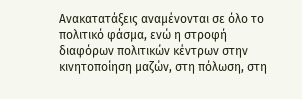Ανακατατάξεις αναμένονται σε όλο το πολιτικό φάσμα, ενώ η στροφή διαφόρων πολιτικών κέντρων στην κινητοποίηση μαζών, στη πόλωση, στη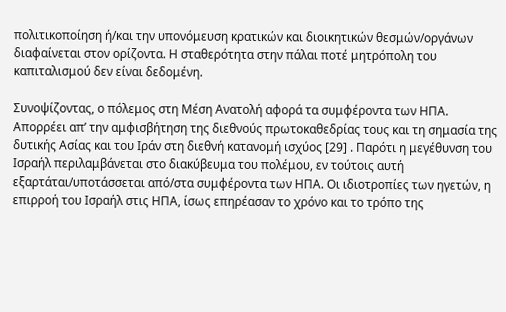πολιτικοποίηση ή/και την υπονόμευση κρατικών και διοικητικών θεσμών/οργάνων διαφαίνεται στον ορίζοντα. Η σταθερότητα στην πάλαι ποτέ μητρόπολη του καπιταλισμού δεν είναι δεδομένη.

Συνοψίζοντας, ο πόλεμος στη Μέση Ανατολή αφορά τα συμφέροντα των ΗΠΑ. Απορρέει απ’ την αμφισβήτηση της διεθνούς πρωτοκαθεδρίας τους και τη σημασία της δυτικής Ασίας και του Ιράν στη διεθνή κατανομή ισχύος [29] . Παρότι η μεγέθυνση του Ισραήλ περιλαμβάνεται στο διακύβευμα του πολέμου, εν τούτοις αυτή εξαρτάται/υποτάσσεται από/στα συμφέροντα των ΗΠΑ. Οι ιδιοτροπίες των ηγετών, η επιρροή του Ισραήλ στις ΗΠΑ, ίσως επηρέασαν το χρόνο και το τρόπο της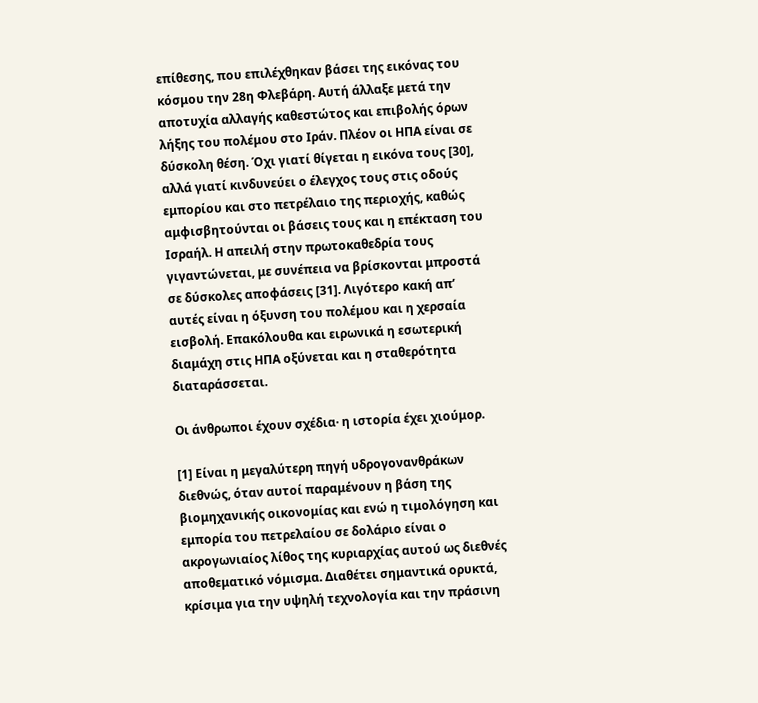επίθεσης, που επιλέχθηκαν βάσει της εικόνας του κόσμου την 28η Φλεβάρη. Αυτή άλλαξε μετά την αποτυχία αλλαγής καθεστώτος και επιβολής όρων λήξης του πολέμου στο Ιράν. Πλέον οι ΗΠΑ είναι σε δύσκολη θέση. Όχι γιατί θίγεται η εικόνα τους [30], αλλά γιατί κινδυνεύει ο έλεγχος τους στις οδούς εμπορίου και στο πετρέλαιο της περιοχής, καθώς αμφισβητούνται οι βάσεις τους και η επέκταση του Ισραήλ. Η απειλή στην πρωτοκαθεδρία τους γιγαντώνεται, με συνέπεια να βρίσκονται μπροστά σε δύσκολες αποφάσεις [31]. Λιγότερο κακή απ’ αυτές είναι η όξυνση του πολέμου και η χερσαία εισβολή. Επακόλουθα και ειρωνικά η εσωτερική διαμάχη στις ΗΠΑ οξύνεται και η σταθερότητα διαταράσσεται.

Οι άνθρωποι έχουν σχέδια· η ιστορία έχει χιούμορ.

[1] Είναι η μεγαλύτερη πηγή υδρογονανθράκων διεθνώς, όταν αυτοί παραμένουν η βάση της βιομηχανικής οικονομίας και ενώ η τιμολόγηση και εμπορία του πετρελαίου σε δολάριο είναι ο ακρογωνιαίος λίθος της κυριαρχίας αυτού ως διεθνές αποθεματικό νόμισμα. Διαθέτει σημαντικά ορυκτά, κρίσιμα για την υψηλή τεχνολογία και την πράσινη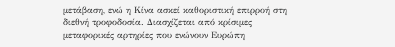μετάβαση, ενώ η Κίνα ασκεί καθοριστική επιρροή στη διεθνή τροφοδοσία. Διασχίζεται από κρίσιμες μεταφορικές αρτηρίες που ενώνουν Ευρώπη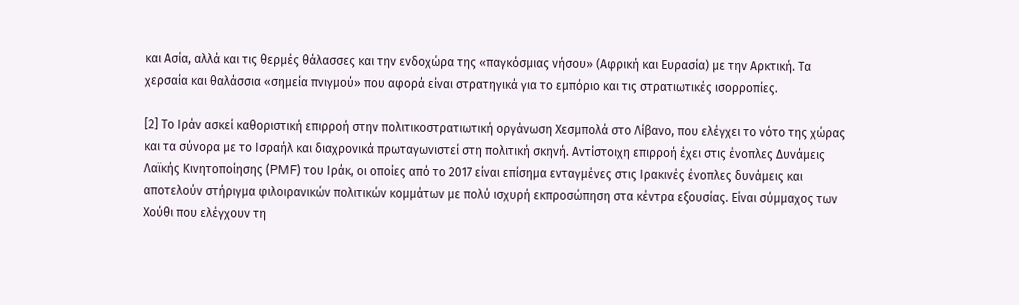και Ασία, αλλά και τις θερμές θάλασσες και την ενδοχώρα της «παγκόσμιας νήσου» (Αφρική και Ευρασία) με την Αρκτική. Τα χερσαία και θαλάσσια «σημεία πνιγμού» που αφορά είναι στρατηγικά για το εμπόριο και τις στρατιωτικές ισορροπίες.

[2] Το Ιράν ασκεί καθοριστική επιρροή στην πολιτικοστρατιωτική οργάνωση Χεσμπολά στο Λίβανο, που ελέγχει το νότο της χώρας και τα σύνορα με το Ισραήλ και διαχρονικά πρωταγωνιστεί στη πολιτική σκηνή. Αντίστοιχη επιρροή έχει στις ένοπλες Δυνάμεις Λαϊκής Κινητοποίησης (PMF) του Ιράκ, οι οποίες από το 2017 είναι επίσημα ενταγμένες στις Ιρακινές ένοπλες δυνάμεις και αποτελούν στήριγμα φιλοιρανικών πολιτικών κομμάτων με πολύ ισχυρή εκπροσώπηση στα κέντρα εξουσίας. Είναι σύμμαχος των Χούθι που ελέγχουν τη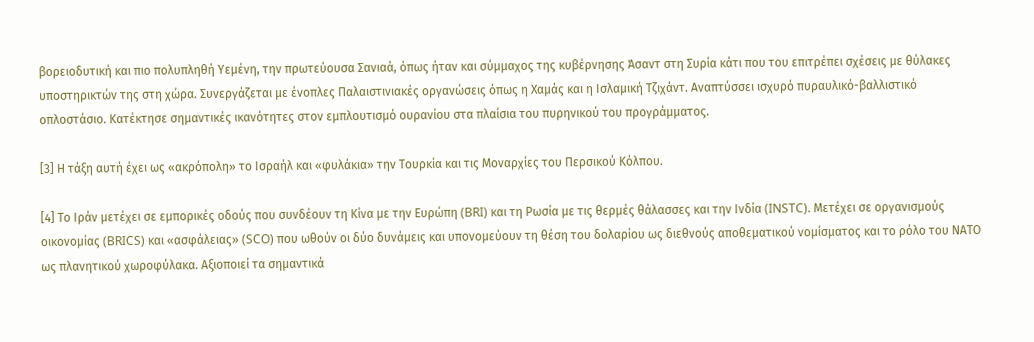βορειοδυτική και πιο πολυπληθή Υεμένη, την πρωτεύουσα Σανιαά, όπως ήταν και σύμμαχος της κυβέρνησης Άσαντ στη Συρία κάτι που του επιτρέπει σχέσεις με θύλακες υποστηρικτών της στη χώρα. Συνεργάζεται με ένοπλες Παλαιστινιακές οργανώσεις όπως η Χαμάς και η Ισλαμική Τζιχάντ. Αναπτύσσει ισχυρό πυραυλικό-βαλλιστικό οπλοστάσιο. Κατέκτησε σημαντικές ικανότητες στον εμπλουτισμό ουρανίου στα πλαίσια του πυρηνικού του προγράμματος.

[3] Η τάξη αυτή έχει ως «ακρόπολη» το Ισραήλ και «φυλάκια» την Τουρκία και τις Μοναρχίες του Περσικού Κόλπου.

[4] Το Ιράν μετέχει σε εμπορικές οδούς που συνδέουν τη Κίνα με την Ευρώπη (BRI) και τη Ρωσία με τις θερμές θάλασσες και την Ινδία (INSTC). Μετέχει σε οργανισμούς οικονομίας (BRICS) και «ασφάλειας» (SCO) που ωθούν οι δύο δυνάμεις και υπονομεύουν τη θέση του δολαρίου ως διεθνούς αποθεματικού νομίσματος και το ρόλο του ΝΑΤΟ ως πλανητικού χωροφύλακα. Αξιοποιεί τα σημαντικά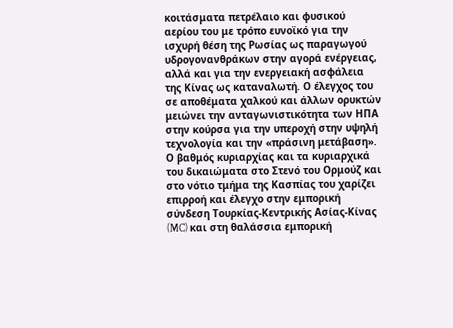κοιτάσματα πετρέλαιο και φυσικού αερίου του με τρόπο ευνοϊκό για την ισχυρή θέση της Ρωσίας ως παραγωγού υδρογονανθράκων στην αγορά ενέργειας, αλλά και για την ενεργειακή ασφάλεια της Κίνας ως καταναλωτή. Ο έλεγχος του σε αποθέματα χαλκού και άλλων ορυκτών μειώνει την ανταγωνιστικότητα των ΗΠΑ στην κούρσα για την υπεροχή στην υψηλή τεχνολογία και την «πράσινη μετάβαση». Ο βαθμός κυριαρχίας και τα κυριαρχικά του δικαιώματα στο Στενό του Ορμούζ και στο νότιο τμήμα της Κασπίας του χαρίζει επιρροή και έλεγχο στην εμπορική σύνδεση Τουρκίας-Κεντρικής Ασίας-Κίνας (MC) και στη θαλάσσια εμπορική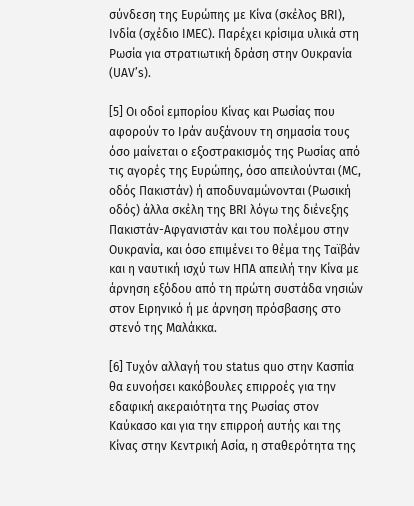σύνδεση της Ευρώπης με Κίνα (σκέλος BRI), Ινδία (σχέδιο IMEC). Παρέχει κρίσιμα υλικά στη Ρωσία για στρατιωτική δράση στην Ουκρανία (UAV’s).

[5] Οι οδοί εμπορίου Κίνας και Ρωσίας που αφορούν το Ιράν αυξάνουν τη σημασία τους όσο μαίνεται ο εξοστρακισμός της Ρωσίας από τις αγορές της Ευρώπης, όσο απειλούνται (MC, οδός Πακιστάν) ή αποδυναμώνονται (Ρωσική οδός) άλλα σκέλη της BRI λόγω της διένεξης Πακιστάν-Αφγανιστάν και του πολέμου στην Ουκρανία, και όσο επιμένει το θέμα της Ταϊβάν και η ναυτική ισχύ των ΗΠΑ απειλή την Κίνα με άρνηση εξόδου από τη πρώτη συστάδα νησιών στον Ειρηνικό ή με άρνηση πρόσβασης στο στενό της Μαλάκκα.

[6] Τυχόν αλλαγή του status quo στην Κασπία θα ευνοήσει κακόβουλες επιρροές για την εδαφική ακεραιότητα της Ρωσίας στον Καύκασο και για την επιρροή αυτής και της Κίνας στην Κεντρική Ασία, η σταθερότητα της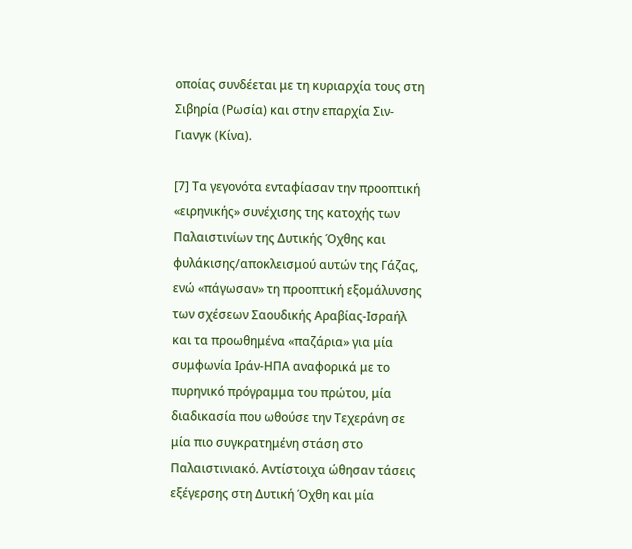οποίας συνδέεται με τη κυριαρχία τους στη Σιβηρία (Ρωσία) και στην επαρχία Σιν-Γιανγκ (Κίνα).

[7] Τα γεγονότα ενταφίασαν την προοπτική «ειρηνικής» συνέχισης της κατοχής των Παλαιστινίων της Δυτικής Όχθης και φυλάκισης/αποκλεισμού αυτών της Γάζας, ενώ «πάγωσαν» τη προοπτική εξομάλυνσης των σχέσεων Σαουδικής Αραβίας-Ισραήλ και τα προωθημένα «παζάρια» για μία συμφωνία Ιράν-ΗΠΑ αναφορικά με το πυρηνικό πρόγραμμα του πρώτου, μία διαδικασία που ωθούσε την Τεχεράνη σε μία πιο συγκρατημένη στάση στο Παλαιστινιακό. Αντίστοιχα ώθησαν τάσεις εξέγερσης στη Δυτική Όχθη και μία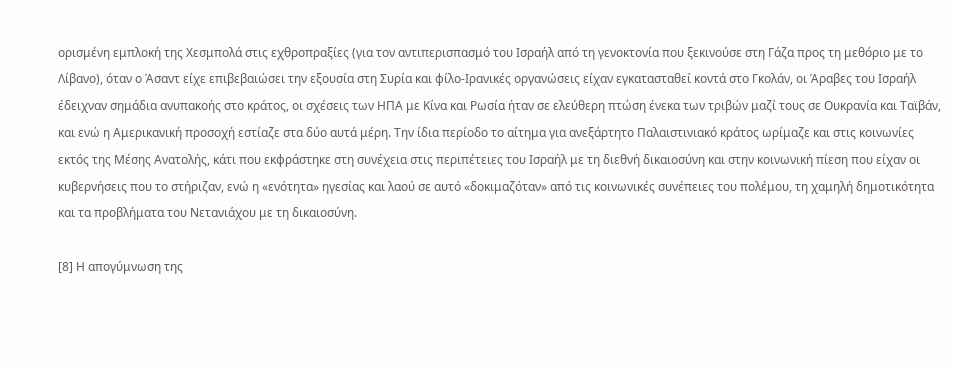ορισμένη εμπλοκή της Χεσμπολά στις εχθροπραξίες (για τον αντιπερισπασμό του Ισραήλ από τη γενοκτονία που ξεκινούσε στη Γάζα προς τη μεθόριο με το Λίβανο), όταν ο Άσαντ είχε επιβεβαιώσει την εξουσία στη Συρία και φίλο-Ιρανικές οργανώσεις είχαν εγκατασταθεί κοντά στο Γκολάν, οι Άραβες του Ισραήλ έδειχναν σημάδια ανυπακοής στο κράτος, οι σχέσεις των ΗΠΑ με Κίνα και Ρωσία ήταν σε ελεύθερη πτώση ένεκα των τριβών μαζί τους σε Ουκρανία και Ταϊβάν, και ενώ η Αμερικανική προσοχή εστίαζε στα δύο αυτά μέρη. Την ίδια περίοδο το αίτημα για ανεξάρτητο Παλαιστινιακό κράτος ωρίμαζε και στις κοινωνίες εκτός της Μέσης Ανατολής, κάτι που εκφράστηκε στη συνέχεια στις περιπέτειες του Ισραήλ με τη διεθνή δικαιοσύνη και στην κοινωνική πίεση που είχαν οι κυβερνήσεις που το στήριζαν, ενώ η «ενότητα» ηγεσίας και λαού σε αυτό «δοκιμαζόταν» από τις κοινωνικές συνέπειες του πολέμου, τη χαμηλή δημοτικότητα και τα προβλήματα του Νετανιάχου με τη δικαιοσύνη.

[8] Η απογύμνωση της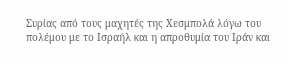Συρίας από τους μαχητές της Χεσμπολά λόγω του πολέμου με το Ισραήλ και η απροθυμία του Ιράν και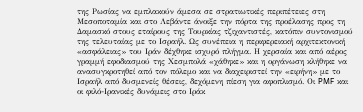της Ρωσίας να εμπλακούν άμεσα σε στρατιωτικές περιπέτειες στη Μεσοποταμία και στο Λεβάντε άνοιξε την πόρτα της προέλασης προς τη Δαμασκό στους εταίρους της Τουρκίας τζιχαντιστές, κατόπιν συντονισμού της τελευταίας με το Ισραήλ. Ως συνέπεια η περιφερειακή αρχιτεκτονική «ασφάλειας» του Ιράν δέχθηκε ισχυρό πλήγμα. Η χερσαία και από αέρος γραμμή εφοδιασμού της Χεσμπολά «χάθηκε» και η οργάνωση κλήθηκε να ανασυγκροτηθεί από τον πόλεμο και να διαχειριστεί την «ειρήνη» με το Ισραήλ από δυσμενείς θέσεις, δεχόμενη πίεση για αφοπλισμό. Οι PMF και οι φιλό-Ιρανικές δυνάμεις στο Ιράκ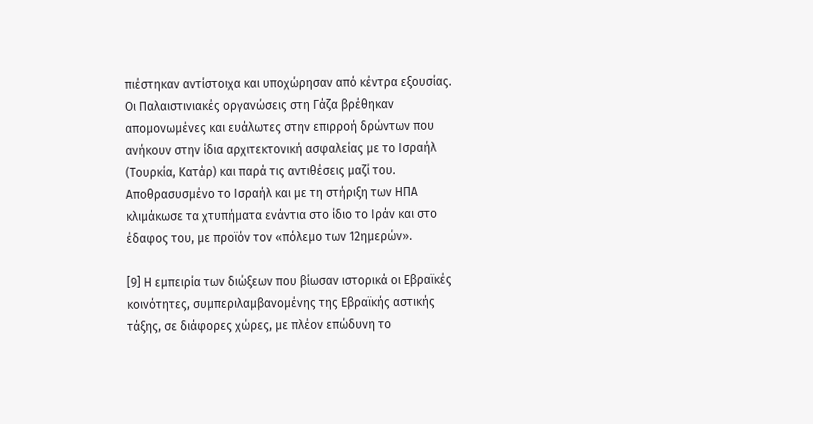πιέστηκαν αντίστοιχα και υποχώρησαν από κέντρα εξουσίας. Οι Παλαιστινιακές οργανώσεις στη Γάζα βρέθηκαν απομονωμένες και ευάλωτες στην επιρροή δρώντων που ανήκουν στην ίδια αρχιτεκτονική ασφαλείας με το Ισραήλ (Τουρκία, Κατάρ) και παρά τις αντιθέσεις μαζί του. Αποθρασυσμένο το Ισραήλ και με τη στήριξη των ΗΠΑ κλιμάκωσε τα χτυπήματα ενάντια στο ίδιο το Ιράν και στο έδαφος του, με προϊόν τον «πόλεμο των 12ημερών».

[9] Η εμπειρία των διώξεων που βίωσαν ιστορικά οι Εβραϊκές κοινότητες, συμπεριλαμβανομένης της Εβραϊκής αστικής τάξης, σε διάφορες χώρες, με πλέον επώδυνη το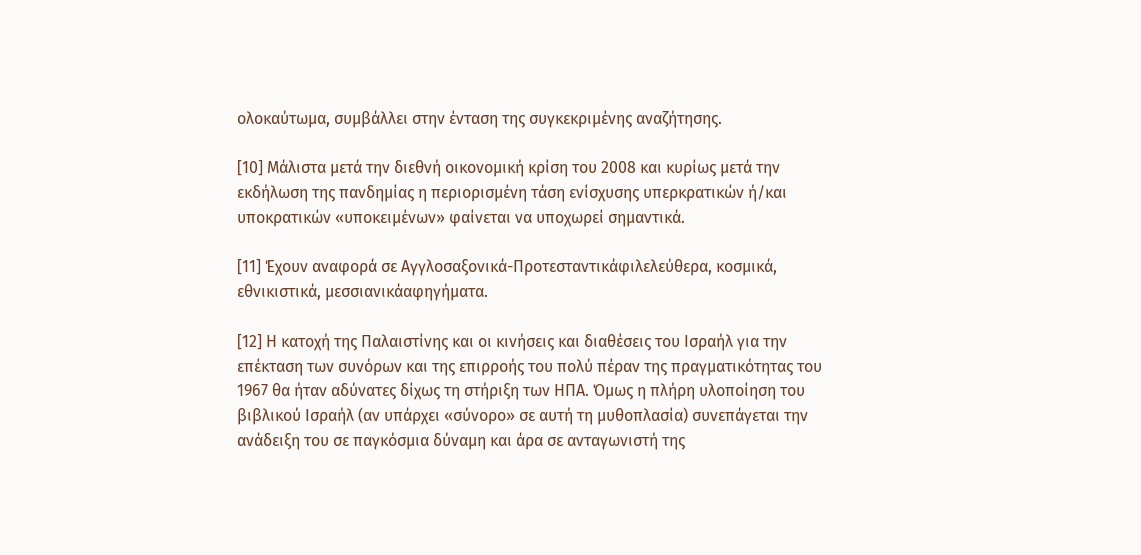ολοκαύτωμα, συμβάλλει στην ένταση της συγκεκριμένης αναζήτησης.

[10] Μάλιστα μετά την διεθνή οικονομική κρίση του 2008 και κυρίως μετά την εκδήλωση της πανδημίας η περιορισμένη τάση ενίσχυσης υπερκρατικών ή/και υποκρατικών «υποκειμένων» φαίνεται να υποχωρεί σημαντικά.

[11] Έχουν αναφορά σε Αγγλοσαξονικά-Προτεσταντικάφιλελεύθερα, κοσμικά, εθνικιστικά, μεσσιανικάαφηγήματα.

[12] Η κατοχή της Παλαιστίνης και οι κινήσεις και διαθέσεις του Ισραήλ για την επέκταση των συνόρων και της επιρροής του πολύ πέραν της πραγματικότητας του 1967 θα ήταν αδύνατες δίχως τη στήριξη των ΗΠΑ. Όμως η πλήρη υλοποίηση του βιβλικού Ισραήλ (αν υπάρχει «σύνορο» σε αυτή τη μυθοπλασία) συνεπάγεται την ανάδειξη του σε παγκόσμια δύναμη και άρα σε ανταγωνιστή της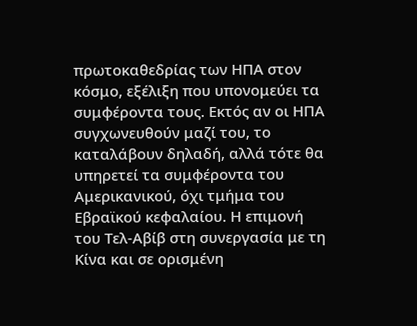πρωτοκαθεδρίας των ΗΠΑ στον κόσμο, εξέλιξη που υπονομεύει τα συμφέροντα τους. Εκτός αν οι ΗΠΑ συγχωνευθούν μαζί του, το καταλάβουν δηλαδή, αλλά τότε θα υπηρετεί τα συμφέροντα του Αμερικανικού, όχι τμήμα του Εβραϊκού κεφαλαίου. Η επιμονή του Τελ-Αβίβ στη συνεργασία με τη Κίνα και σε ορισμένη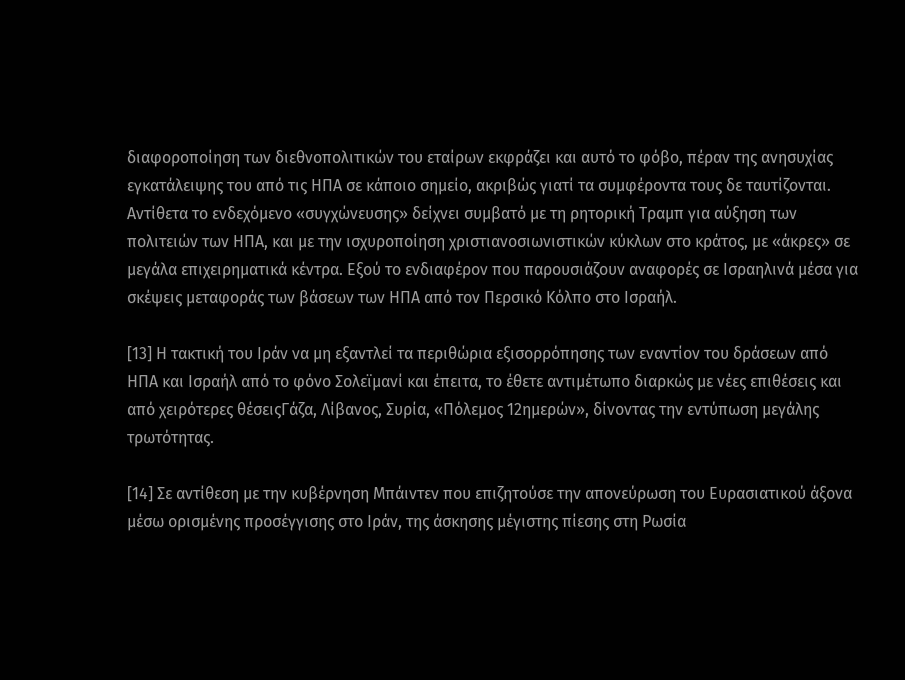διαφοροποίηση των διεθνοπολιτικών του εταίρων εκφράζει και αυτό το φόβο, πέραν της ανησυχίας εγκατάλειψης του από τις ΗΠΑ σε κάποιο σημείο, ακριβώς γιατί τα συμφέροντα τους δε ταυτίζονται. Αντίθετα το ενδεχόμενο «συγχώνευσης» δείχνει συμβατό με τη ρητορική Τραμπ για αύξηση των πολιτειών των ΗΠΑ, και με την ισχυροποίηση χριστιανοσιωνιστικών κύκλων στο κράτος, με «άκρες» σε μεγάλα επιχειρηματικά κέντρα. Εξού το ενδιαφέρον που παρουσιάζουν αναφορές σε Ισραηλινά μέσα για σκέψεις μεταφοράς των βάσεων των ΗΠΑ από τον Περσικό Κόλπο στο Ισραήλ.

[13] Η τακτική του Ιράν να μη εξαντλεί τα περιθώρια εξισορρόπησης των εναντίον του δράσεων από ΗΠΑ και Ισραήλ από το φόνο Σολεϊμανί και έπειτα, το έθετε αντιμέτωπο διαρκώς με νέες επιθέσεις και από χειρότερες θέσειςΓάζα, Λίβανος, Συρία, «Πόλεμος 12ημερών», δίνοντας την εντύπωση μεγάλης τρωτότητας.

[14] Σε αντίθεση με την κυβέρνηση Μπάιντεν που επιζητούσε την απονεύρωση του Ευρασιατικού άξονα μέσω ορισμένης προσέγγισης στο Ιράν, της άσκησης μέγιστης πίεσης στη Ρωσία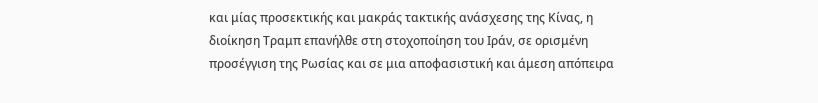και μίας προσεκτικής και μακράς τακτικής ανάσχεσης της Κίνας, η διοίκηση Τραμπ επανήλθε στη στοχοποίηση του Ιράν, σε ορισμένη προσέγγιση της Ρωσίας και σε μια αποφασιστική και άμεση απόπειρα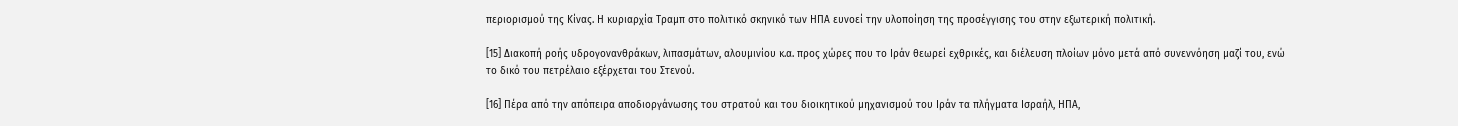περιορισμού της Κίνας. Η κυριαρχία Τραμπ στο πολιτικό σκηνικό των ΗΠΑ ευνοεί την υλοποίηση της προσέγγισης του στην εξωτερική πολιτική.

[15] Διακοπή ροής υδρογονανθράκων, λιπασμάτων, αλουμινίου κ.α. προς χώρες που το Ιράν θεωρεί εχθρικές, και διέλευση πλοίων μόνο μετά από συνεννόηση μαζί του, ενώ το δικό του πετρέλαιο εξέρχεται του Στενού.

[16] Πέρα από την απόπειρα αποδιοργάνωσης του στρατού και του διοικητικού μηχανισμού του Ιράν τα πλήγματα Ισραήλ, ΗΠΑ,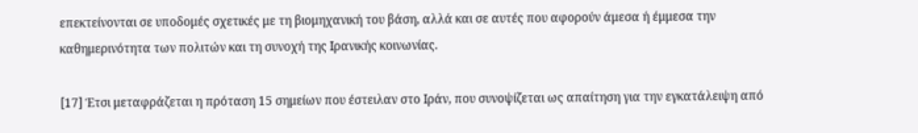επεκτείνονται σε υποδομές σχετικές με τη βιομηχανική του βάση, αλλά και σε αυτές που αφορούν άμεσα ή έμμεσα την καθημερινότητα των πολιτών και τη συνοχή της Ιρανικής κοινωνίας.

[17] Έτσι μεταφράζεται η πρόταση 15 σημείων που έστειλαν στο Ιράν, που συνοψίζεται ως απαίτηση για την εγκατάλειψη από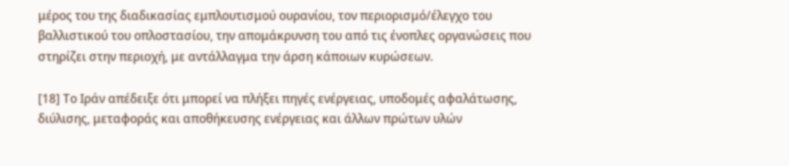μέρος του της διαδικασίας εμπλουτισμού ουρανίου, τον περιορισμό/έλεγχο του βαλλιστικού του οπλοστασίου, την απομάκρυνση του από τις ένοπλες οργανώσεις που στηρίζει στην περιοχή, με αντάλλαγμα την άρση κάποιων κυρώσεων.

[18] Το Ιράν απέδειξε ότι μπορεί να πλήξει πηγές ενέργειας, υποδομές αφαλάτωσης, διύλισης, μεταφοράς και αποθήκευσης ενέργειας και άλλων πρώτων υλών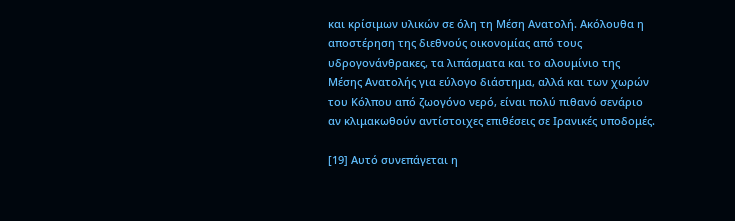και κρίσιμων υλικών σε όλη τη Μέση Ανατολή. Ακόλουθα η αποστέρηση της διεθνούς οικονομίας από τους υδρογονάνθρακες, τα λιπάσματα και το αλουμίνιο της Μέσης Ανατολής για εύλογο διάστημα, αλλά και των χωρών του Κόλπου από ζωογόνο νερό, είναι πολύ πιθανό σενάριο αν κλιμακωθούν αντίστοιχες επιθέσεις σε Ιρανικές υποδομές.

[19] Αυτό συνεπάγεται η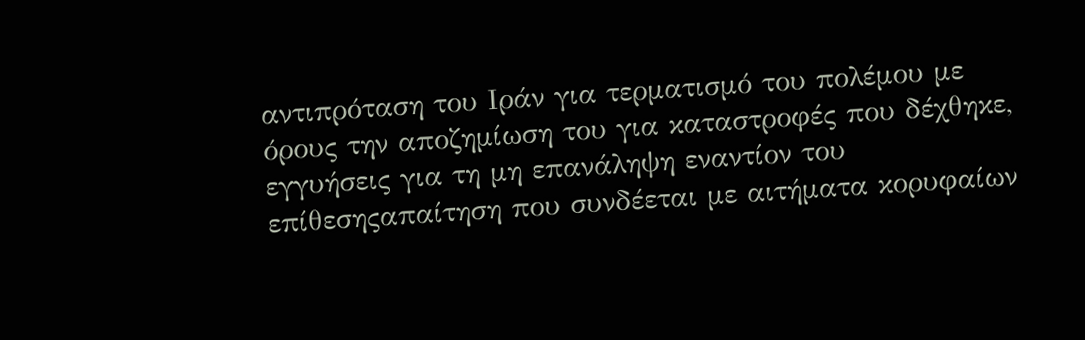αντιπρόταση του Ιράν για τερματισμό του πολέμου με όρους την αποζημίωση του για καταστροφές που δέχθηκε, εγγυήσεις για τη μη επανάληψη εναντίον του επίθεσηςαπαίτηση που συνδέεται με αιτήματα κορυφαίων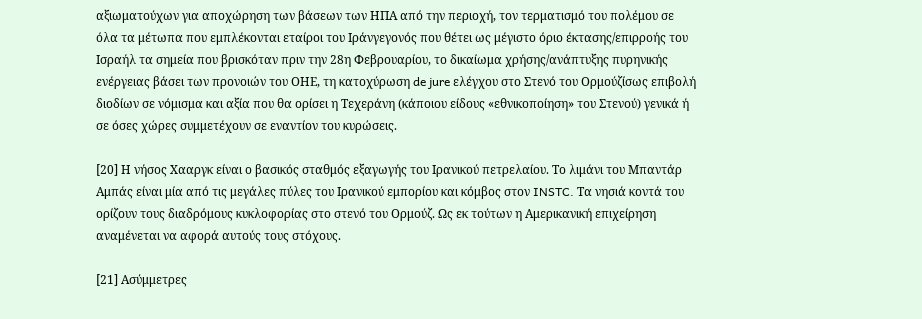αξιωματούχων για αποχώρηση των βάσεων των ΗΠΑ από την περιοχή, τον τερματισμό του πολέμου σε όλα τα μέτωπα που εμπλέκονται εταίροι του Ιράνγεγονός που θέτει ως μέγιστο όριο έκτασης/επιρροής του Ισραήλ τα σημεία που βρισκόταν πριν την 28η Φεβρουαρίου, το δικαίωμα χρήσης/ανάπτυξης πυρηνικής ενέργειας βάσει των προνοιών του ΟΗΕ, τη κατοχύρωση de jure ελέγχου στο Στενό του Ορμούζίσως επιβολή διοδίων σε νόμισμα και αξία που θα ορίσει η Τεχεράνη (κάποιου είδους «εθνικοποίηση» του Στενού) γενικά ή σε όσες χώρες συμμετέχουν σε εναντίον του κυρώσεις.

[20] Η νήσος Χααργκ είναι ο βασικός σταθμός εξαγωγής του Ιρανικού πετρελαίου. Το λιμάνι του Μπαντάρ Αμπάς είναι μία από τις μεγάλες πύλες του Ιρανικού εμπορίου και κόμβος στον INSTC. Τα νησιά κοντά του ορίζουν τους διαδρόμους κυκλοφορίας στο στενό του Ορμούζ. Ως εκ τούτων η Αμερικανική επιχείρηση αναμένεται να αφορά αυτούς τους στόχους.

[21] Ασύμμετρες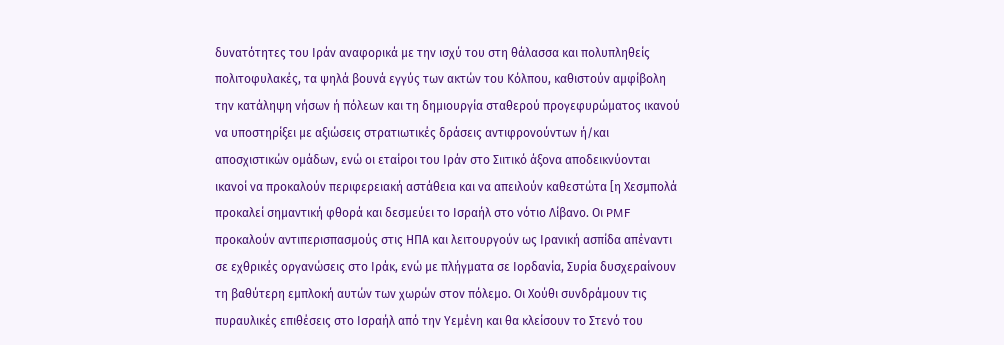δυνατότητες του Ιράν αναφορικά με την ισχύ του στη θάλασσα και πολυπληθείς πολιτοφυλακές, τα ψηλά βουνά εγγύς των ακτών του Κόλπου, καθιστούν αμφίβολη την κατάληψη νήσων ή πόλεων και τη δημιουργία σταθερού προγεφυρώματος ικανού να υποστηρίξει με αξιώσεις στρατιωτικές δράσεις αντιφρονούντων ή/και αποσχιστικών ομάδων, ενώ οι εταίροι του Ιράν στο Σιιτικό άξονα αποδεικνύονται ικανοί να προκαλούν περιφερειακή αστάθεια και να απειλούν καθεστώτα [η Χεσμπολά προκαλεί σημαντική φθορά και δεσμεύει το Ισραήλ στο νότιο Λίβανο. Οι PMF προκαλούν αντιπερισπασμούς στις ΗΠΑ και λειτουργούν ως Ιρανική ασπίδα απέναντι σε εχθρικές οργανώσεις στο Ιράκ, ενώ με πλήγματα σε Ιορδανία, Συρία δυσχεραίνουν τη βαθύτερη εμπλοκή αυτών των χωρών στον πόλεμο. Οι Χούθι συνδράμουν τις πυραυλικές επιθέσεις στο Ισραήλ από την Υεμένη και θα κλείσουν το Στενό του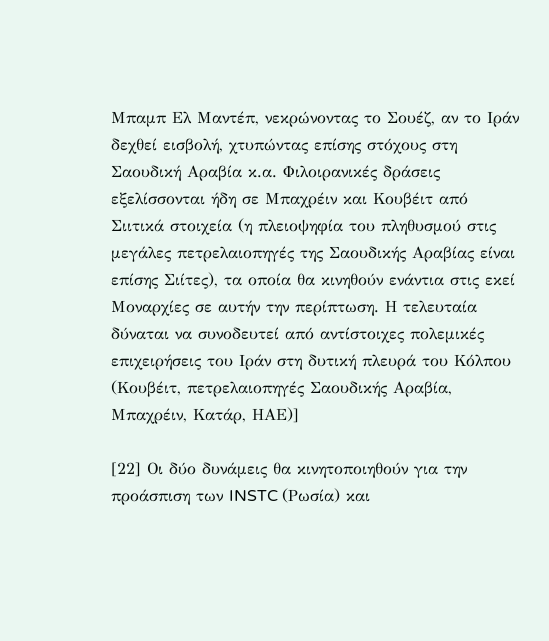Μπαμπ Ελ Μαντέπ, νεκρώνοντας το Σουέζ, αν το Ιράν δεχθεί εισβολή, χτυπώντας επίσης στόχους στη Σαουδική Αραβία κ.α. Φιλοιρανικές δράσεις εξελίσσονται ήδη σε Μπαχρέιν και Κουβέιτ από Σιιτικά στοιχεία (η πλειοψηφία του πληθυσμού στις μεγάλες πετρελαιοπηγές της Σαουδικής Αραβίας είναι επίσης Σιίτες), τα οποία θα κινηθούν ενάντια στις εκεί Μοναρχίες σε αυτήν την περίπτωση. Η τελευταία δύναται να συνοδευτεί από αντίστοιχες πολεμικές επιχειρήσεις του Ιράν στη δυτική πλευρά του Κόλπου (Κουβέιτ, πετρελαιοπηγές Σαουδικής Αραβία, Μπαχρέιν, Κατάρ, ΗΑΕ)]

[22] Οι δύο δυνάμεις θα κινητοποιηθούν για την προάσπιση των INSTC (Ρωσία) και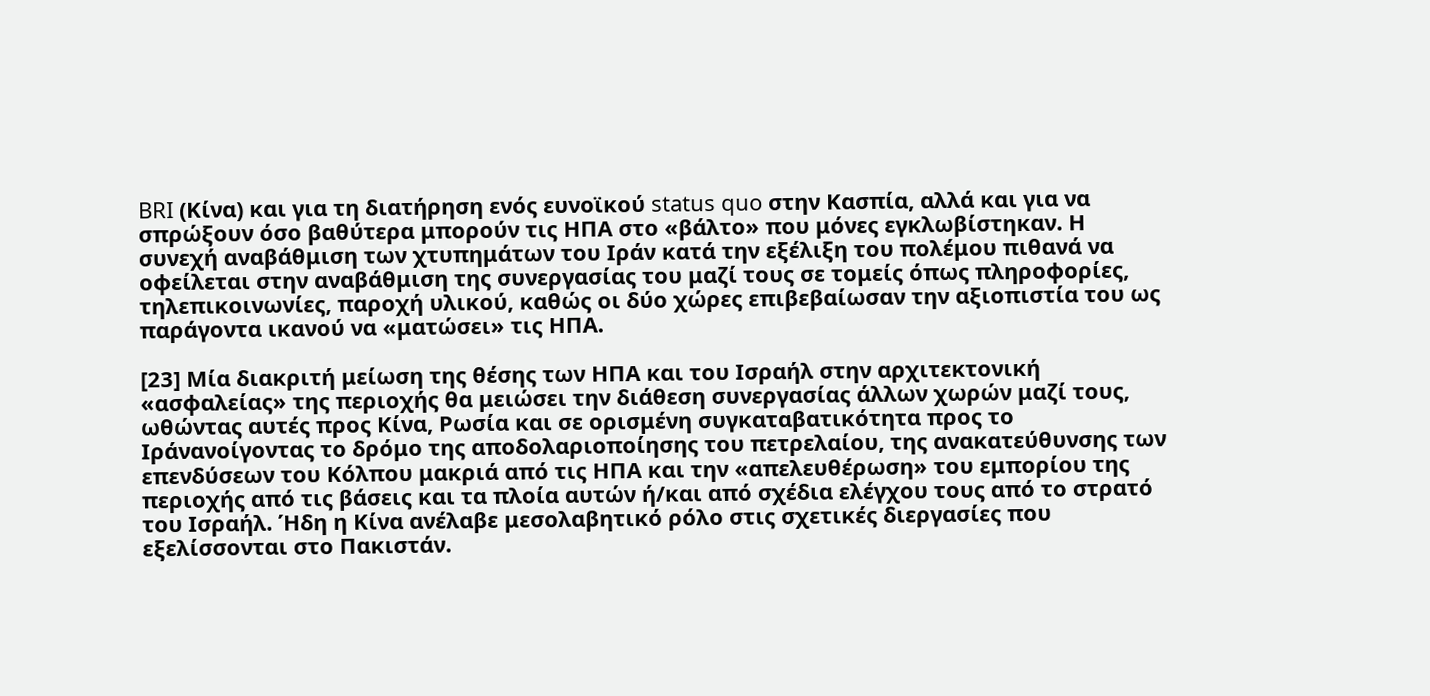BRI (Κίνα) και για τη διατήρηση ενός ευνοϊκού status quo στην Κασπία, αλλά και για να σπρώξουν όσο βαθύτερα μπορούν τις ΗΠΑ στο «βάλτο» που μόνες εγκλωβίστηκαν. Η συνεχή αναβάθμιση των χτυπημάτων του Ιράν κατά την εξέλιξη του πολέμου πιθανά να οφείλεται στην αναβάθμιση της συνεργασίας του μαζί τους σε τομείς όπως πληροφορίες, τηλεπικοινωνίες, παροχή υλικού, καθώς οι δύο χώρες επιβεβαίωσαν την αξιοπιστία του ως παράγοντα ικανού να «ματώσει» τις ΗΠΑ.

[23] Μία διακριτή μείωση της θέσης των ΗΠΑ και του Ισραήλ στην αρχιτεκτονική «ασφαλείας» της περιοχής θα μειώσει την διάθεση συνεργασίας άλλων χωρών μαζί τους, ωθώντας αυτές προς Κίνα, Ρωσία και σε ορισμένη συγκαταβατικότητα προς το Ιράνανοίγοντας το δρόμο της αποδολαριοποίησης του πετρελαίου, της ανακατεύθυνσης των επενδύσεων του Κόλπου μακριά από τις ΗΠΑ και την «απελευθέρωση» του εμπορίου της περιοχής από τις βάσεις και τα πλοία αυτών ή/και από σχέδια ελέγχου τους από το στρατό του Ισραήλ. Ήδη η Κίνα ανέλαβε μεσολαβητικό ρόλο στις σχετικές διεργασίες που εξελίσσονται στο Πακιστάν.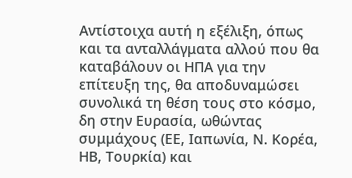Αντίστοιχα αυτή η εξέλιξη, όπως και τα ανταλλάγματα αλλού που θα καταβάλουν οι ΗΠΑ για την επίτευξη της, θα αποδυναμώσει συνολικά τη θέση τους στο κόσμο, δη στην Ευρασία, ωθώντας συμμάχους (ΕΕ, Ιαπωνία, Ν. Κορέα, ΗΒ, Τουρκία) και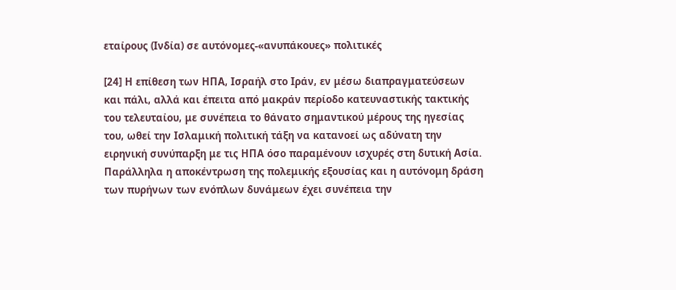εταίρους (Ινδία) σε αυτόνομες-«ανυπάκουες» πολιτικές

[24] Η επίθεση των ΗΠΑ, Ισραήλ στο Ιράν, εν μέσω διαπραγματεύσεων και πάλι, αλλά και έπειτα από μακράν περίοδο κατευναστικής τακτικής του τελευταίου, με συνέπεια το θάνατο σημαντικού μέρους της ηγεσίας του, ωθεί την Ισλαμική πολιτική τάξη να κατανοεί ως αδύνατη την ειρηνική συνύπαρξη με τις ΗΠΑ όσο παραμένουν ισχυρές στη δυτική Ασία. Παράλληλα η αποκέντρωση της πολεμικής εξουσίας και η αυτόνομη δράση των πυρήνων των ενόπλων δυνάμεων έχει συνέπεια την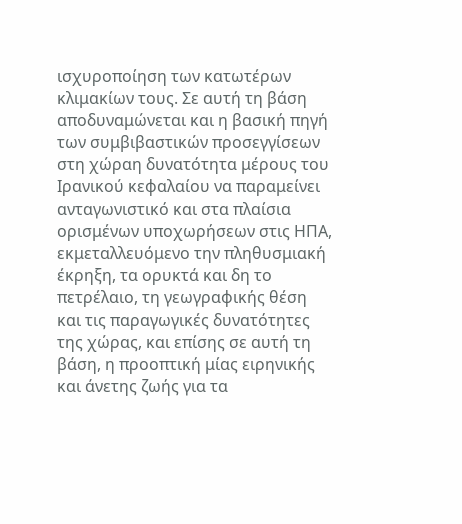ισχυροποίηση των κατωτέρων κλιμακίων τους. Σε αυτή τη βάση αποδυναμώνεται και η βασική πηγή των συμβιβαστικών προσεγγίσεων στη χώραη δυνατότητα μέρους του Ιρανικού κεφαλαίου να παραμείνει ανταγωνιστικό και στα πλαίσια ορισμένων υποχωρήσεων στις ΗΠΑ, εκμεταλλευόμενο την πληθυσμιακή έκρηξη, τα ορυκτά και δη το πετρέλαιο, τη γεωγραφικής θέση και τις παραγωγικές δυνατότητες της χώρας, και επίσης σε αυτή τη βάση, η προοπτική μίας ειρηνικής και άνετης ζωής για τα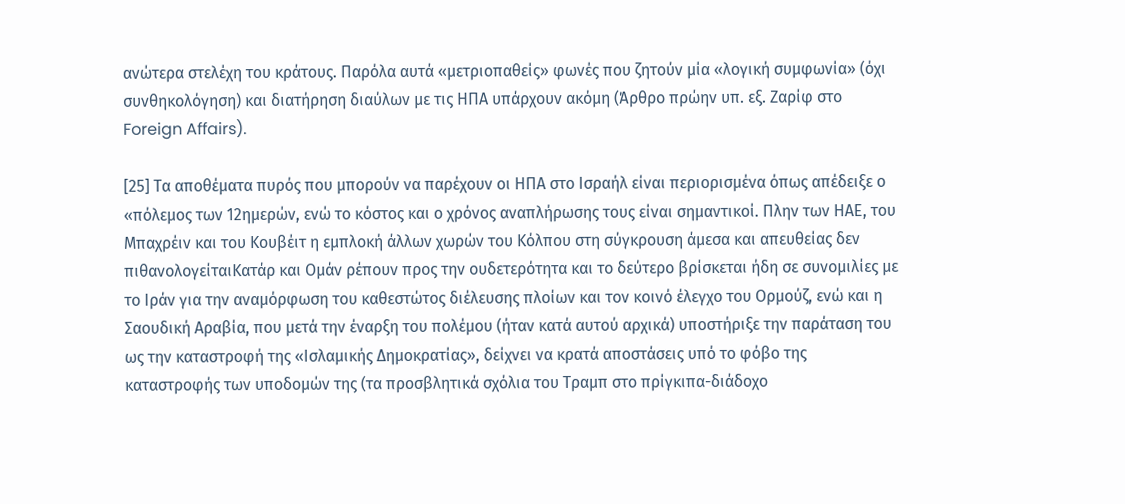ανώτερα στελέχη του κράτους. Παρόλα αυτά «μετριοπαθείς» φωνές που ζητούν μία «λογική συμφωνία» (όχι συνθηκολόγηση) και διατήρηση διαύλων με τις ΗΠΑ υπάρχουν ακόμη (Άρθρο πρώην υπ. εξ. Ζαρίφ στο Foreign Affairs).

[25] Τα αποθέματα πυρός που μπορούν να παρέχουν οι ΗΠΑ στο Ισραήλ είναι περιορισμένα όπως απέδειξε ο «πόλεμος των 12ημερών, ενώ το κόστος και ο χρόνος αναπλήρωσης τους είναι σημαντικοί. Πλην των ΗΑΕ, του Μπαχρέιν και του Κουβέιτ η εμπλοκή άλλων χωρών του Κόλπου στη σύγκρουση άμεσα και απευθείας δεν πιθανολογείταιΚατάρ και Ομάν ρέπουν προς την ουδετερότητα και το δεύτερο βρίσκεται ήδη σε συνομιλίες με το Ιράν για την αναμόρφωση του καθεστώτος διέλευσης πλοίων και τον κοινό έλεγχο του Ορμούζ, ενώ και η Σαουδική Αραβία, που μετά την έναρξη του πολέμου (ήταν κατά αυτού αρχικά) υποστήριξε την παράταση του ως την καταστροφή της «Ισλαμικής Δημοκρατίας», δείχνει να κρατά αποστάσεις υπό το φόβο της καταστροφής των υποδομών της (τα προσβλητικά σχόλια του Τραμπ στο πρίγκιπα-διάδοχο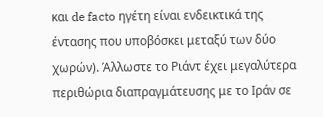και de facto ηγέτη είναι ενδεικτικά της έντασης που υποβόσκει μεταξύ των δύο χωρών). Άλλωστε το Ριάντ έχει μεγαλύτερα περιθώρια διαπραγμάτευσης με το Ιράν σε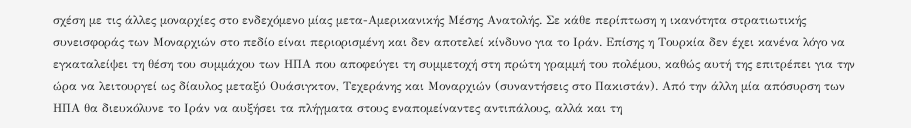σχέση με τις άλλες μοναρχίες στο ενδεχόμενο μίας μετα-Αμερικανικής Μέσης Ανατολής. Σε κάθε περίπτωση η ικανότητα στρατιωτικής συνεισφοράς των Μοναρχιών στο πεδίο είναι περιορισμένη και δεν αποτελεί κίνδυνο για το Ιράν. Επίσης η Τουρκία δεν έχει κανένα λόγο να εγκαταλείψει τη θέση του συμμάχου των ΗΠΑ που αποφεύγει τη συμμετοχή στη πρώτη γραμμή του πολέμου, καθώς αυτή της επιτρέπει για την ώρα να λειτουργεί ως δίαυλος μεταξύ Ουάσιγκτον, Τεχεράνης και Μοναρχιών (συναντήσεις στο Πακιστάν). Από την άλλη μία απόσυρση των ΗΠΑ θα διευκόλυνε το Ιράν να αυξήσει τα πλήγματα στους εναπομείναντες αντιπάλους, αλλά και τη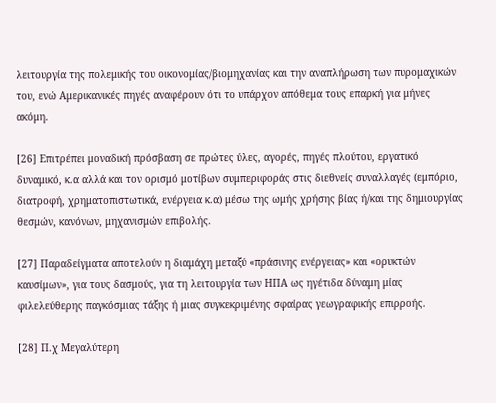λειτουργία της πολεμικής του οικονομίας/βιομηχανίας και την αναπλήρωση των πυρομαχικών του, ενώ Αμερικανικές πηγές αναφέρουν ότι το υπάρχον απόθεμα τους επαρκή για μήνες ακόμη.

[26] Επιτρέπει μοναδική πρόσβαση σε πρώτες ύλες, αγορές, πηγές πλούτου, εργατικό δυναμικό, κ.α αλλά και τον ορισμό μοτίβων συμπεριφοράς στις διεθνείς συναλλαγές (εμπόριο, διατροφή, χρηματοπιστωτικά, ενέργεια κ.α) μέσω της ωμής χρήσης βίας ή/και της δημιουργίας θεσμών, κανόνων, μηχανισμών επιβολής.

[27] Παραδείγματα αποτελούν η διαμάχη μεταξύ «πράσινης ενέργειας» και «ορυκτών καυσίμων», για τους δασμούς, για τη λειτουργία των ΗΠΑ ως ηγέτιδα δύναμη μίας φιλελεύθερης παγκόσμιας τάξης ή μιας συγκεκριμένης σφαίρας γεωγραφικής επιρροής.

[28] Π.χ Μεγαλύτερη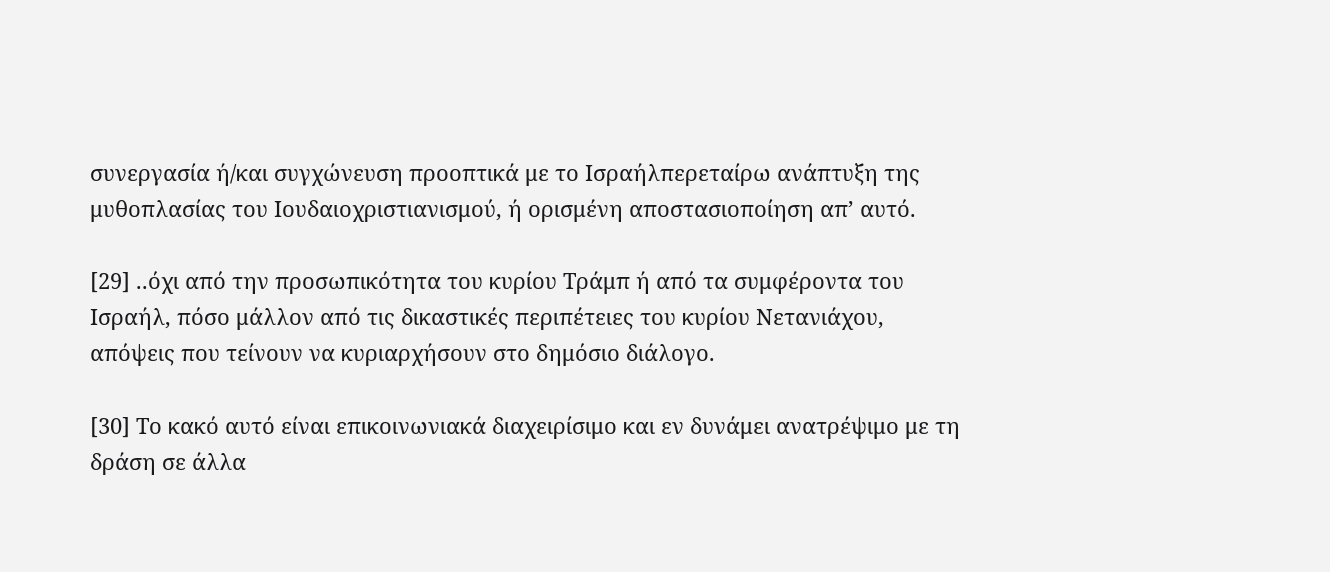συνεργασία ή/και συγχώνευση προοπτικά με το Ισραήλπερεταίρω ανάπτυξη της μυθοπλασίας του Ιουδαιοχριστιανισμού, ή ορισμένη αποστασιοποίηση απ’ αυτό.

[29] ..όχι από την προσωπικότητα του κυρίου Τράμπ ή από τα συμφέροντα του Ισραήλ, πόσο μάλλον από τις δικαστικές περιπέτειες του κυρίου Νετανιάχου, απόψεις που τείνουν να κυριαρχήσουν στο δημόσιο διάλογο.

[30] Το κακό αυτό είναι επικοινωνιακά διαχειρίσιμο και εν δυνάμει ανατρέψιμο με τη δράση σε άλλα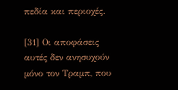πεδία και περιοχές.

[31] Οι αποφάσεις αυτές δεν ανησυχούν μόνο τον Τραμπ, που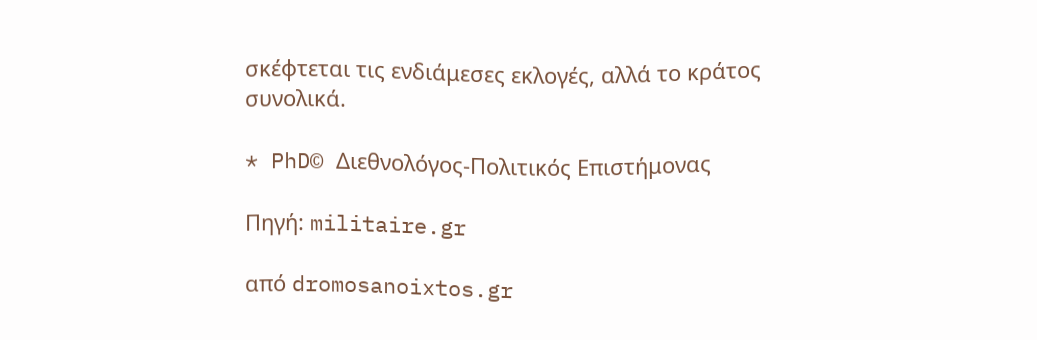σκέφτεται τις ενδιάμεσες εκλογές, αλλά το κράτος συνολικά.

* PhD© Διεθνολόγος-Πολιτικός Επιστήμονας

Πηγή: militaire.gr

από dromosanoixtos.gr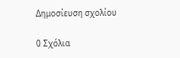Δημοσίευση σχολίου

0 Σχόλια